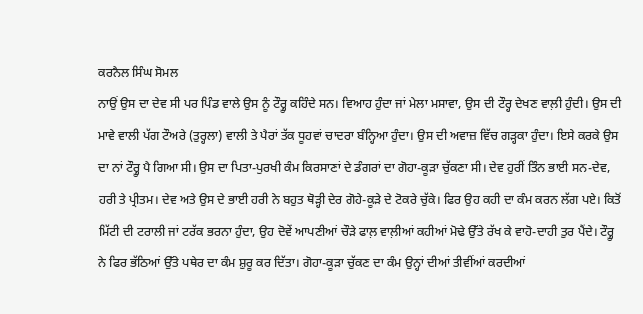ਕਰਨੈਲ ਸਿੰਘ ਸੋਮਲ
ਨਾਉਂ ਉਸ ਦਾ ਦੇਵ ਸੀ ਪਰ ਪਿੰਡ ਵਾਲੇ ਉਸ ਨੂੰ ਟੌਰ੍ਹੂ ਕਹਿੰਦੇ ਸਨ। ਵਿਆਹ ਹੁੰਦਾ ਜਾਂ ਮੇਲਾ ਮਸਾਵਾ, ਉਸ ਦੀ ਟੌਰ੍ਹ ਦੇਖਣ ਵਾਲ਼ੀ ਹੁੰਦੀ। ਉਸ ਦੀ ਮਾਵੇ ਵਾਲੀ ਪੱਗ ਟੌਅਰੇ (ਤੁਰ੍ਹਲਾ) ਵਾਲੀ ਤੇ ਪੈਰਾਂ ਤੱਕ ਧੂਹਵਾਂ ਚਾਦਰਾ ਬੰਨ੍ਹਿਆ ਹੁੰਦਾ। ਉਸ ਦੀ ਅਵਾਜ਼ ਵਿੱਚ ਗੜ੍ਹਕਾ ਹੁੰਦਾ। ਇਸੇ ਕਰਕੇ ਉਸ ਦਾ ਨਾਂ ਟੌਰ੍ਹੂ ਪੈ ਗਿਆ ਸੀ। ਉਸ ਦਾ ਪਿਤਾ-ਪੁਰਖੀ ਕੰਮ ਕਿਰਸਾਣਾਂ ਦੇ ਡੰਗਰਾਂ ਦਾ ਗੋਹਾ-ਕੂੜਾ ਚੁੱਕਣਾ ਸੀ। ਦੇਵ ਹੁਰੀਂ ਤਿੰਨ ਭਾਈ ਸਨ-ਦੇਵ, ਹਰੀ ਤੇ ਪ੍ਰੀਤਮ। ਦੇਵ ਅਤੇ ਉਸ ਦੇ ਭਾਈ ਹਰੀ ਨੇ ਬਹੁਤ ਥੋੜ੍ਹੀ ਦੇਰ ਗੋਹੇ-ਕੂੜੇ ਦੇ ਟੋਕਰੇ ਚੁੱਕੇ। ਫਿਰ ਉਹ ਕਹੀ ਦਾ ਕੰਮ ਕਰਨ ਲੱਗ ਪਏ। ਕਿਤੋਂ ਮਿੱਟੀ ਦੀ ਟਰਾਲੀ ਜਾਂ ਟਰੱਕ ਭਰਨਾ ਹੁੰਦਾ, ਉਹ ਦੋਵੇਂ ਆਪਣੀਆਂ ਚੌੜੇ ਫਾਲ਼ ਵਾਲ਼ੀਆਂ ਕਹੀਆਂ ਮੋਢੇ ਉੱਤੇ ਰੱਖ ਕੇ ਵਾਹੋ-ਦਾਹੀ ਤੁਰ ਪੈਂਦੇ। ਟੌਰ੍ਹੂ ਨੇ ਫਿਰ ਭੱਠਿਆਂ ਉੱਤੇ ਪਥੇਰ ਦਾ ਕੰਮ ਸ਼ੁਰੂ ਕਰ ਦਿੱਤਾ। ਗੋਹਾ-ਕੂੜਾ ਚੁੱਕਣ ਦਾ ਕੰਮ ਉਨ੍ਹਾਂ ਦੀਆਂ ਤੀਵੀਂਆਂ ਕਰਦੀਆਂ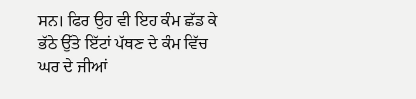ਸਨ। ਫਿਰ ਉਹ ਵੀ ਇਹ ਕੰਮ ਛੱਡ ਕੇ ਭੱਠੇ ਉੱਤੇ ਇੱਟਾਂ ਪੱਥਣ ਦੇ ਕੰਮ ਵਿੱਚ ਘਰ ਦੇ ਜੀਆਂ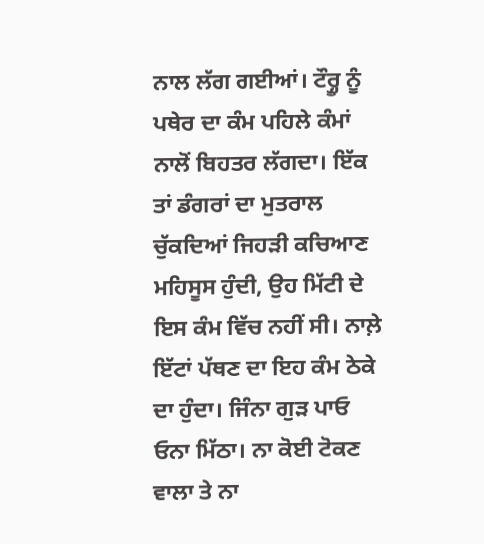ਨਾਲ ਲੱਗ ਗਈਆਂ। ਟੌਰ੍ਹੂ ਨੂੰ ਪਥੇਰ ਦਾ ਕੰਮ ਪਹਿਲੇ ਕੰਮਾਂ ਨਾਲੋਂ ਬਿਹਤਰ ਲੱਗਦਾ। ਇੱਕ ਤਾਂ ਡੰਗਰਾਂ ਦਾ ਮੁਤਰਾਲ ਚੁੱਕਦਿਆਂ ਜਿਹੜੀ ਕਚਿਆਣ ਮਹਿਸੂਸ ਹੁੰਦੀ, ਉਹ ਮਿੱਟੀ ਦੇ ਇਸ ਕੰਮ ਵਿੱਚ ਨਹੀਂ ਸੀ। ਨਾਲ਼ੇ ਇੱਟਾਂ ਪੱਥਣ ਦਾ ਇਹ ਕੰਮ ਠੇਕੇ ਦਾ ਹੁੰਦਾ। ਜਿੰਨਾ ਗੁੜ ਪਾਓ ਓਨਾ ਮਿੱਠਾ। ਨਾ ਕੋਈ ਟੋਕਣ ਵਾਲਾ ਤੇ ਨਾ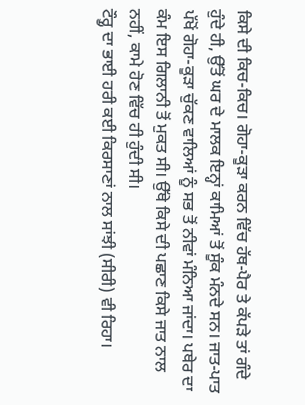ਕਿਸੇ ਦੀ ਕਿਚ-ਕਿਚ। ਗੋਹਾ-ਕੂੜਾ ਕਰਨ ਵਿੱਚ ਹੱਥ-ਪੈਰ ਤੇ ਕੱਪੜੇ ਤਾਂ ਗੰਦੇ ਹੁੰਦੇ ਹੀ, ਉੱਤੋਂ ਘਰ ਦੇ ਮਾਲਕ ਇਨ੍ਹਾਂ ਕਾਮਿਆਂ ਤੋਂ ਸੂੰਕ ਮੰਨਦੇ ਸਨ। ਜਾਤ-ਪਾਤ ਪੱਖੋਂ ਗੋਹਾ-ਕੂੜਾ ਚੁੱਕਣ ਵਾਲਿਆਂ ਨੂੰ ਸਭ ਤੋਂ ਨੀਵਾਂ ਮੰਨਿਆ ਜਾਂਦਾ। ਪਥੇਰ ਦਾ ਕੰਮ ਇਸ ਗਿਲਾਨੀ ਤੋਂ ਮੁਕਤ ਸੀ। ਉੱਥੇ ਕਿਸੇ ਦੀ ਪਛਾਣ ਕਿਸੇ ਜਾਤ ਨਾਲ ਨਹੀਂ, ਕਾਮੇ ਹੋਣ ਵਿੱਚ ਹੀ ਹੁੰਦੀ ਸੀ।
ਟੌਰ੍ਹੂ ਦਾ ਭਾਈ ਹਰੀ ਕਈ ਕਿਰਸਾਣਾਂ ਨਾਲ ਸਾਂਝੀ (ਸੀਰੀ) ਵੀ ਰਿਹਾ।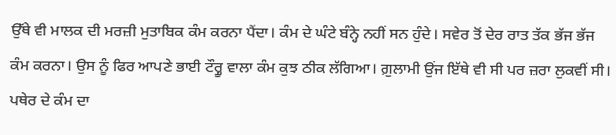ਉੱਥੇ ਵੀ ਮਾਲਕ ਦੀ ਮਰਜ਼ੀ ਮੁਤਾਬਿਕ ਕੰਮ ਕਰਨਾ ਪੈਂਦਾ। ਕੰਮ ਦੇ ਘੰਟੇ ਬੰਨ੍ਹੇ ਨਹੀਂ ਸਨ ਹੁੰਦੇ। ਸਵੇਰ ਤੋਂ ਦੇਰ ਰਾਤ ਤੱਕ ਭੱਜ ਭੱਜ ਕੰਮ ਕਰਨਾ। ਉਸ ਨੂੰ ਫਿਰ ਆਪਣੇ ਭਾਈ ਟੌਰ੍ਹੂ ਵਾਲਾ ਕੰਮ ਕੁਝ ਠੀਕ ਲੱਗਿਆ। ਗ਼ੁਲਾਮੀ ਉਂਜ ਇੱਥੇ ਵੀ ਸੀ ਪਰ ਜ਼ਰਾ ਲੁਕਵੀਂ ਸੀ। ਪਥੇਰ ਦੇ ਕੰਮ ਦਾ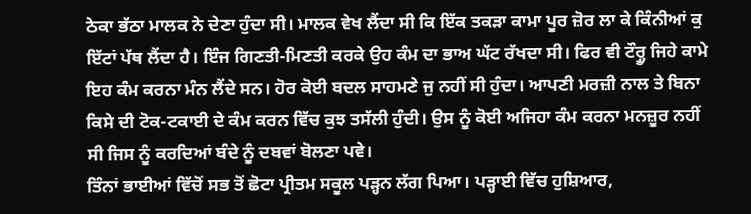ਠੇਕਾ ਭੱਠਾ ਮਾਲਕ ਨੇ ਦੇਣਾ ਹੁੰਦਾ ਸੀ। ਮਾਲਕ ਵੇਖ ਲੈਂਦਾ ਸੀ ਕਿ ਇੱਕ ਤਕੜਾ ਕਾਮਾ ਪੂਰ ਜ਼ੋਰ ਲਾ ਕੇ ਕਿੰਨੀਆਂ ਕੁ ਇੱਟਾਂ ਪੱਥ ਲੈਂਦਾ ਹੈ। ਇੰਜ ਗਿਣਤੀ-ਮਿਣਤੀ ਕਰਕੇ ਉਹ ਕੰਮ ਦਾ ਭਾਅ ਘੱਟ ਰੱਖਦਾ ਸੀ। ਫਿਰ ਵੀ ਟੌਰ੍ਹੂ ਜਿਹੇ ਕਾਮੇ ਇਹ ਕੰਮ ਕਰਨਾ ਮੰਨ ਲੈਂਦੇ ਸਨ। ਹੋਰ ਕੋਈ ਬਦਲ ਸਾਹਮਣੇ ਜੁ ਨਹੀਂ ਸੀ ਹੁੰਦਾ। ਆਪਣੀ ਮਰਜ਼ੀ ਨਾਲ ਤੇ ਬਿਨਾ ਕਿਸੇ ਦੀ ਟੋਕ-ਟਕਾਈ ਦੇ ਕੰਮ ਕਰਨ ਵਿੱਚ ਕੁਝ ਤਸੱਲੀ ਹੁੰਦੀ। ਉਸ ਨੂੰ ਕੋਈ ਅਜਿਹਾ ਕੰਮ ਕਰਨਾ ਮਨਜ਼ੂਰ ਨਹੀਂ ਸੀ ਜਿਸ ਨੂੰ ਕਰਦਿਆਂ ਬੰਦੇ ਨੂੰ ਦਬਵਾਂ ਬੋਲਣਾ ਪਵੇ।
ਤਿੰਨਾਂ ਭਾਈਆਂ ਵਿੱਚੋਂ ਸਭ ਤੋਂ ਛੋਟਾ ਪ੍ਰੀਤਮ ਸਕੂਲ ਪੜ੍ਹਨ ਲੱਗ ਪਿਆ। ਪੜ੍ਹਾਈ ਵਿੱਚ ਹੁਸ਼ਿਆਰ,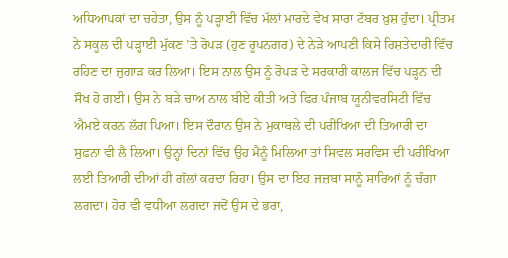ਅਧਿਆਪਕਾਂ ਦਾ ਚਹੇਤਾ, ਉਸ ਨੂੰ ਪੜ੍ਹਾਈ ਵਿੱਚ ਮੱਲਾਂ ਮਾਰਦੇ ਵੇਖ ਸਾਰਾ ਟੱਬਰ ਖ਼ੁਸ਼ ਹੁੰਦਾ। ਪ੍ਰੀਤਮ ਨੇ ਸਕੂਲ ਦੀ ਪੜ੍ਹਾਈ ਮੁੱਕਣ ’ਤੇ ਰੋਪੜ (ਹੁਣ ਰੂਪਨਗਰ) ਦੇ ਨੇੜੇ ਆਪਣੀ ਕਿਸੇ ਰਿਸ਼ਤੇਦਾਰੀ ਵਿੱਚ ਰਹਿਣ ਦਾ ਜੁਗਾੜ ਕਰ ਲਿਆ। ਇਸ ਨਾਲ ਉਸ ਨੂੰ ਰੋਪੜ ਦੇ ਸਰਕਾਰੀ ਕਾਲਜ ਵਿੱਚ ਪੜ੍ਹਨ ਦੀ ਸੌਖ ਹੋ ਗਈ। ਉਸ ਨੇ ਬੜੇ ਚਾਅ ਨਾਲ ਬੀਏ ਕੀਤੀ ਅਤੇ ਫਿਰ ਪੰਜਾਬ ਯੂਨੀਵਰਸਿਟੀ ਵਿੱਚ ਐਮਏ ਕਰਨ ਲੱਗ ਪਿਆ। ਇਸ ਦੌਰਾਨ ਉਸ ਨੇ ਮੁਕਾਬਲੇ ਦੀ ਪਰੀਖਿਆ ਦੀ ਤਿਆਰੀ ਦਾ ਸੁਫ਼ਨਾ ਵੀ ਲੈ ਲਿਆ। ਉਨ੍ਹਾਂ ਦਿਨਾਂ ਵਿੱਚ ਉਹ ਮੈਨੂੰ ਮਿਲਿਆ ਤਾਂ ਸਿਵਲ ਸਰਵਿਸ ਦੀ ਪਰੀਖਿਆ ਲਈ ਤਿਆਰੀ ਦੀਆਂ ਹੀ ਗੱਲਾਂ ਕਰਦਾ ਰਿਹਾ। ਉਸ ਦਾ ਇਹ ਜਜ਼ਬਾ ਸਾਨੂੰ ਸਾਰਿਆਂ ਨੂੰ ਚੰਗਾ ਲਗਦਾ। ਹੋਰ ਵੀ ਵਧੀਆ ਲਗਦਾ ਜਦੋਂ ਉਸ ਦੇ ਭਰਾ,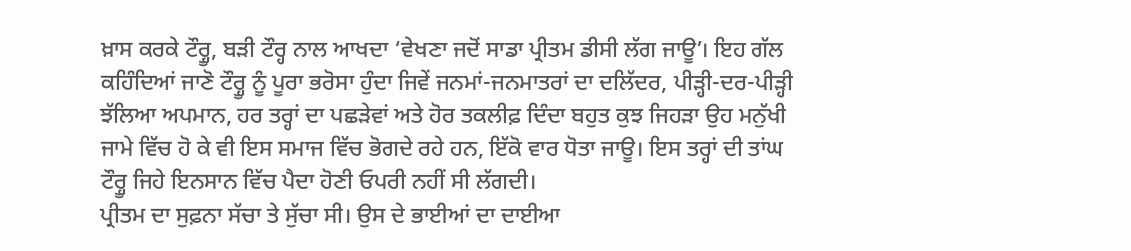ਖ਼ਾਸ ਕਰਕੇ ਟੌਰ੍ਹੂ, ਬੜੀ ਟੌਰ੍ਹ ਨਾਲ ਆਖਦਾ ‘ਵੇਖਣਾ ਜਦੋਂ ਸਾਡਾ ਪ੍ਰੀਤਮ ਡੀਸੀ ਲੱਗ ਜਾਊ’। ਇਹ ਗੱਲ ਕਹਿੰਦਿਆਂ ਜਾਣੋ ਟੌਰ੍ਹੂ ਨੂੰ ਪੂਰਾ ਭਰੋਸਾ ਹੁੰਦਾ ਜਿਵੇਂ ਜਨਮਾਂ-ਜਨਮਾਤਰਾਂ ਦਾ ਦਲਿੱਦਰ, ਪੀੜ੍ਹੀ-ਦਰ-ਪੀੜ੍ਹੀ ਝੱਲਿਆ ਅਪਮਾਨ, ਹਰ ਤਰ੍ਹਾਂ ਦਾ ਪਛੜੇਵਾਂ ਅਤੇ ਹੋਰ ਤਕਲੀਫ਼ ਦਿੰਦਾ ਬਹੁਤ ਕੁਝ ਜਿਹੜਾ ਉਹ ਮਨੁੱਖੀ ਜਾਮੇ ਵਿੱਚ ਹੋ ਕੇ ਵੀ ਇਸ ਸਮਾਜ ਵਿੱਚ ਭੋਗਦੇ ਰਹੇ ਹਨ, ਇੱਕੋ ਵਾਰ ਧੋਤਾ ਜਾਊ। ਇਸ ਤਰ੍ਹਾਂ ਦੀ ਤਾਂਘ ਟੌਰ੍ਹੂ ਜਿਹੇ ਇਨਸਾਨ ਵਿੱਚ ਪੈਦਾ ਹੋਣੀ ਓਪਰੀ ਨਹੀਂ ਸੀ ਲੱਗਦੀ।
ਪ੍ਰੀਤਮ ਦਾ ਸੁਫ਼ਨਾ ਸੱਚਾ ਤੇ ਸੁੱਚਾ ਸੀ। ਉਸ ਦੇ ਭਾਈਆਂ ਦਾ ਦਾਈਆ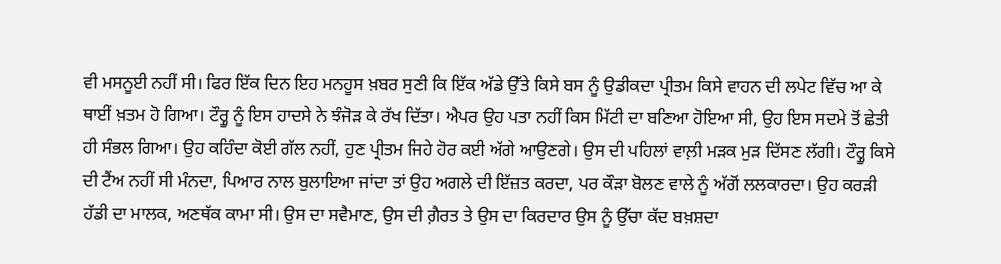ਵੀ ਮਸਨੂਈ ਨਹੀਂ ਸੀ। ਫਿਰ ਇੱਕ ਦਿਨ ਇਹ ਮਨਹੂਸ ਖ਼ਬਰ ਸੁਣੀ ਕਿ ਇੱਕ ਅੱਡੇ ਉੱਤੇ ਕਿਸੇ ਬਸ ਨੂੰ ਉਡੀਕਦਾ ਪ੍ਰੀਤਮ ਕਿਸੇ ਵਾਹਨ ਦੀ ਲਪੇਟ ਵਿੱਚ ਆ ਕੇ ਥਾਈਂ ਖ਼ਤਮ ਹੋ ਗਿਆ। ਟੌਰ੍ਹੂ ਨੂੰ ਇਸ ਹਾਦਸੇ ਨੇ ਝੰਜੋੜ ਕੇ ਰੱਖ ਦਿੱਤਾ। ਐਪਰ ਉਹ ਪਤਾ ਨਹੀਂ ਕਿਸ ਮਿੱਟੀ ਦਾ ਬਣਿਆ ਹੋਇਆ ਸੀ, ਉਹ ਇਸ ਸਦਮੇ ਤੋਂ ਛੇਤੀ ਹੀ ਸੰਭਲ ਗਿਆ। ਉਹ ਕਹਿੰਦਾ ਕੋਈ ਗੱਲ ਨਹੀਂ, ਹੁਣ ਪ੍ਰੀਤਮ ਜਿਹੇ ਹੋਰ ਕਈ ਅੱਗੇ ਆਉਣਗੇ। ਉਸ ਦੀ ਪਹਿਲਾਂ ਵਾਲ਼ੀ ਮੜਕ ਮੁੜ ਦਿੱਸਣ ਲੱਗੀ। ਟੌਰ੍ਹੂ ਕਿਸੇ ਦੀ ਟੈਂਅ ਨਹੀਂ ਸੀ ਮੰਨਦਾ, ਪਿਆਰ ਨਾਲ ਬੁਲਾਇਆ ਜਾਂਦਾ ਤਾਂ ਉਹ ਅਗਲੇ ਦੀ ਇੱਜ਼ਤ ਕਰਦਾ, ਪਰ ਕੌੜਾ ਬੋਲਣ ਵਾਲੇ ਨੂੰ ਅੱਗੋਂ ਲਲਕਾਰਦਾ। ਉਹ ਕਰੜੀ ਹੱਡੀ ਦਾ ਮਾਲਕ, ਅਣਥੱਕ ਕਾਮਾ ਸੀ। ਉਸ ਦਾ ਸਵੈਮਾਣ, ਉਸ ਦੀ ਗ਼ੈਰਤ ਤੇ ਉਸ ਦਾ ਕਿਰਦਾਰ ਉਸ ਨੂੰ ਉੱਚਾ ਕੱਦ ਬਖ਼ਸ਼ਦਾ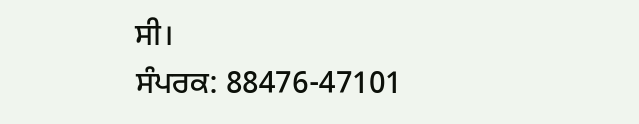ਸੀ।
ਸੰਪਰਕ: 88476-47101